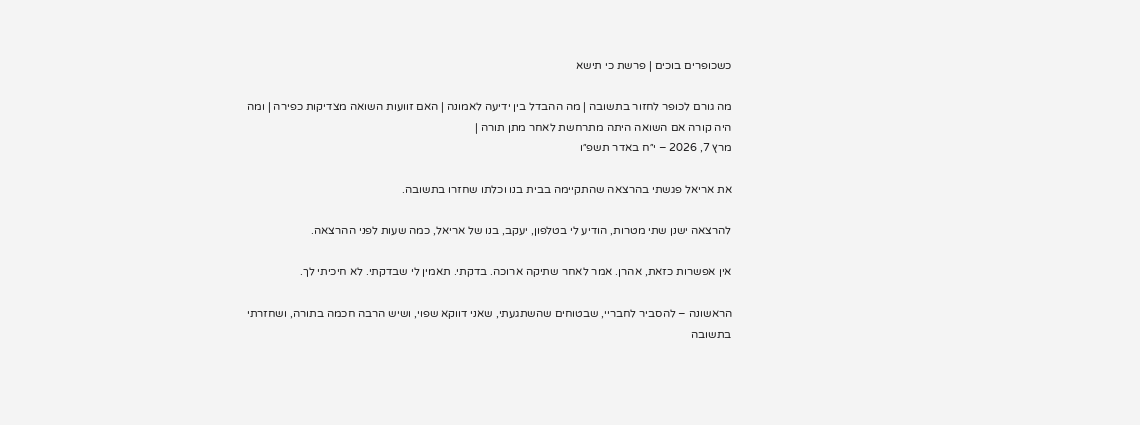כשכופרים בוכים | פרשת כי תישא

מה גורם לכופר לחזור בתשובה | מה ההבדל בין ידיעה לאמונה | האם זוועות השואה מצדיקות כפירה | ומה היה קורה אם השואה היתה מתרחשת לאחר מתן תורה |
מרץ 7, 2026 – י״ח באדר תשפ״ו

את אריאל פגשתי בהרצאה שהתקיימה בבית בנו וכלתו שחזרו בתשובה.

להרצאה ישנן שתי מטרות, הודיע לי בטלפון, יעקב, בנו של אריאל, כמה שעות לפני ההרצאה.

אין אפשרות כזאת, אהרן. אמר לאחר שתיקה ארוכה. בדקתי. תאמין לי שבדקתי. לא חיכיתי לך.

הראשונה – להסביר לחבריי, שבטוחים שהשתגעתי, שאני דווקא שפוי, ושיש הרבה חכמה בתורה, ושחזרתי בתשובה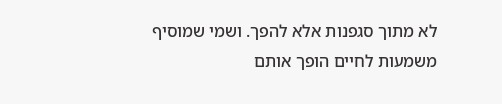לא מתוך סגפנות אלא להפך. ושמי שמוסיף משמעות לחיים הופך אותם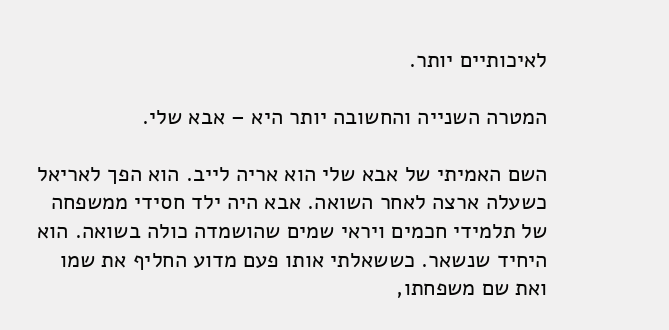לאיכותיים יותר.

המטרה השנייה והחשובה יותר היא – אבא שלי.

השם האמיתי של אבא שלי הוא אריה לייב. הוא הפך לאריאל כשעלה ארצה לאחר השואה. אבא היה ילד חסידי ממשפחה של תלמידי חכמים ויראי שמים שהושמדה כולה בשואה. הוא היחיד שנשאר. כששאלתי אותו פעם מדוע החליף את שמו ואת שם משפחתו,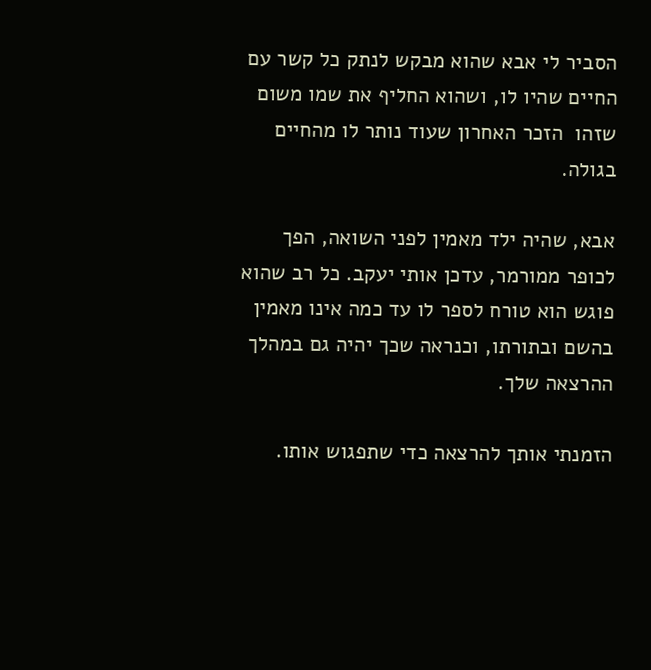הסביר לי אבא שהוא מבקש לנתק כל קשר עם החיים שהיו לו, ושהוא החליף את שמו משום שזהו  הזכר האחרון שעוד נותר לו מהחיים בגולה.

אבא, שהיה ילד מאמין לפני השואה, הפך לכופר ממורמר, עדכן אותי יעקב. כל רב שהוא פוגש הוא טורח לספר לו עד כמה אינו מאמין בהשם ובתורתו, וכנראה שכך יהיה גם במהלך ההרצאה שלך.

הזמנתי אותך להרצאה כדי שתפגוש אותו.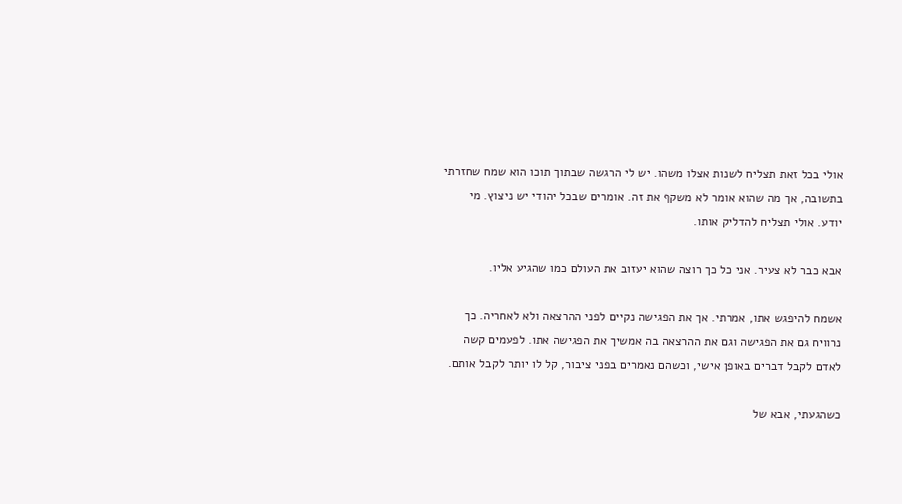אולי בכל זאת תצליח לשנות אצלו משהו. יש לי הרגשה שבתוך תוכו הוא שמח שחזרתי בתשובה, אך מה שהוא אומר לא משקף את זה. אומרים שבכל יהודי יש ניצוץ. מי יודע. אולי תצליח להדליק אותו.

אבא כבר לא צעיר. אני כל כך רוצה שהוא יעזוב את העולם כמו שהגיע אליו.

אשמח להיפגש אתו, אמרתי. אך את הפגישה נקיים לפני ההרצאה ולא לאחריה. כך נרוויח גם את הפגישה וגם את ההרצאה בה אמשיך את הפגישה אתו. לפעמים קשה לאדם לקבל דברים באופן אישי, וכשהם נאמרים בפני ציבור, קל לו יותר לקבל אותם.

כשהגעתי, אבא של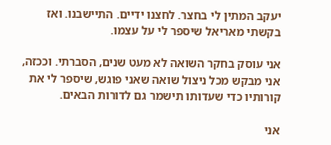יעקב המתין לי בחצר. לחצנו ידיים. התיישבנו. ואז בקשתי מאריאל שיספר לי על עצמו.

אני עוסק בחקר השואה לא מעט שנים, הסברתי. וככזה, אני מבקש מכל ניצול שואה שאני פוגש, שיספר לי את קורותיו כדי שעדותו תישמר גם לדורות הבאים.

אני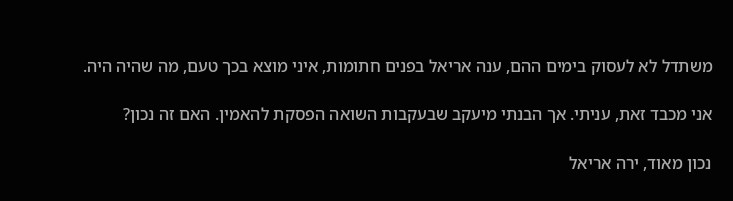משתדל לא לעסוק בימים ההם, ענה אריאל בפנים חתומות, איני מוצא בכך טעם, מה שהיה היה.

אני מכבד זאת, עניתי. אך הבנתי מיעקב שבעקבות השואה הפסקת להאמין. האם זה נכון?

נכון מאוד, ירה אריאל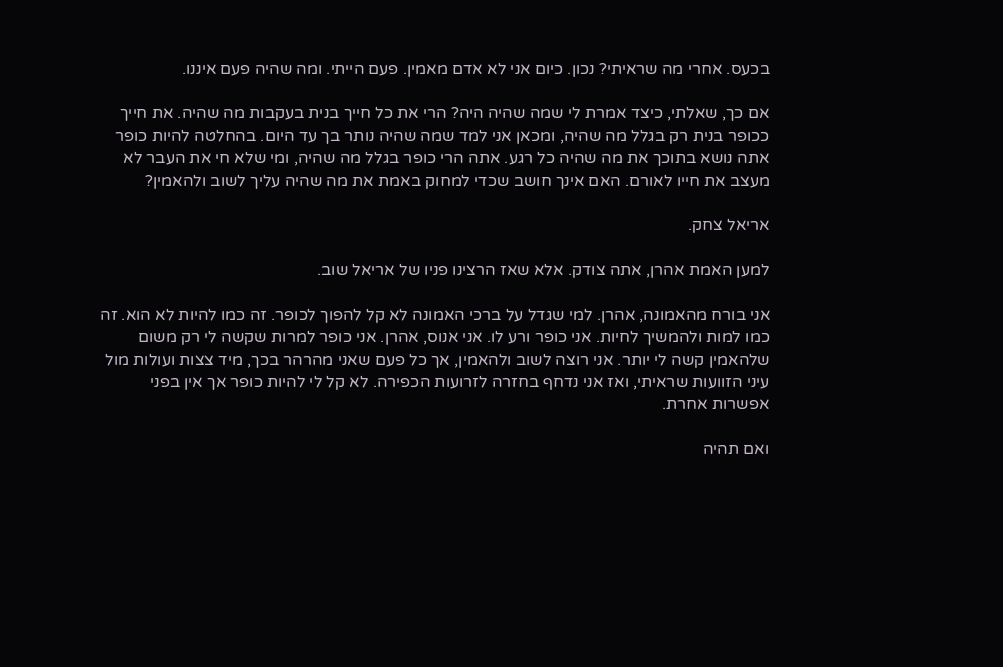בכעס. אחרי מה שראיתי? נכון. כיום אני לא אדם מאמין. פעם הייתי. ומה שהיה פעם איננו.

אם כך, שאלתי, כיצד אמרת לי שמה שהיה היה? הרי את כל חייך בנית בעקבות מה שהיה. את חייך ככופר בנית רק בגלל מה שהיה, ומכאן אני למד שמה שהיה נותר בך עד היום. בהחלטה להיות כופר אתה נושא בתוכך את מה שהיה כל רגע. אתה הרי כופר בגלל מה שהיה, ומי שלא חי את העבר לא מעצב את חייו לאורם. האם אינך חושב שכדי למחוק באמת את מה שהיה עליך לשוב ולהאמין?

אריאל צחק.

למען האמת אהרן, אתה צודק. אלא שאז הרצינו פניו של אריאל שוב.

אני בורח מהאמונה, אהרן. למי שגדל על ברכי האמונה לא קל להפוך לכופר. זה כמו להיות לא הוא. זה כמו למות ולהמשיך לחיות. אני כופר ורע לו. אני אנוס, אהרן. אני כופר למרות שקשה לי רק משום שלהאמין קשה לי יותר. אני רוצה לשוב ולהאמין, אך כל פעם שאני מהרהר בכך, מיד צצות ועולות מול עיני הזוועות שראיתי, ואז אני נדחף בחזרה לזרועות הכפירה. לא קל לי להיות כופר אך אין בפני אפשרות אחרת.

ואם תהיה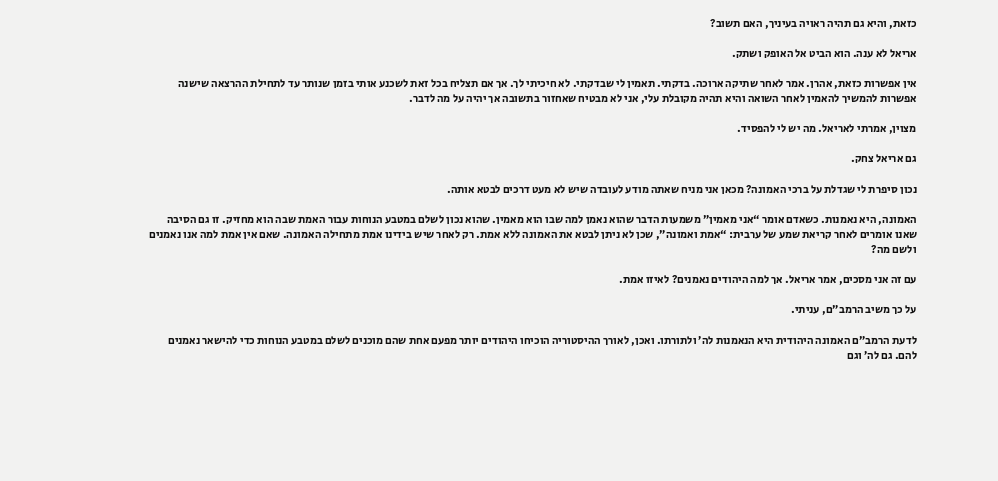כזאת, והיא גם תהיה ראויה בעיניך, האם תשוב?

אריאל לא ענה. הוא הביט אל האופק ושתק.

אין אפשרות כזאת, אהרן. אמר לאחר שתיקה ארוכה. בדקתי. תאמין לי שבדקתי. לא חיכיתי לך. אך אם תצליח בכל זאת לשכנע אותי בזמן שנותר עד לתחילת ההרצאה שישנה אפשרות להמשיך להאמין לאחר השואה והיא תהיה מקובלת עלי, אני לא מבטיח שאחזור בתשובה אך יהיה על מה לדבר.

מצוין, אמרתי לאריאל. מה יש לי להפסיד.

גם אריאל צחק.

נכון סיפרת לי שגדלת על ברכי האמונה? מכאן אני מניח שאתה מודע לעובדה שיש לא מעט דרכים לבטא אותה.

האמונה, היא נאמנות. כשאדם אומר “אני מאמין” משמעות הדבר שהוא נאמן למה שבו הוא מאמין. שהוא נכון לשלם במטבע הנוחות עבור האמת שבה הוא מחזיק. זו גם הסיבה שאנו אומרים לאחר קריאת שמע של ערבית: “אמת ואמונה”, שכן לא ניתן לבטא את האמונה ללא אמת. רק לאחר שיש בידינו אמת מתחילה האמונה. שאם אין אמת למה אנו נאמנים ולשם מה?

עם זה אני מסכים, אמר אריאל. אך למה היהודים נאמנים? לאיזו אמת.

על כך משיב הרמב”ם, עניתי.

לדעת הרמב”ם האמונה היהודית היא הנאמנות לה’ ולתורתו. ואכן, לאורך ההיסטוריה הוכיחו היהודים יותר מפעם אחת שהם מוכנים לשלם במטבע הנוחות כדי להישאר נאמנים להם. גם לה’ וגם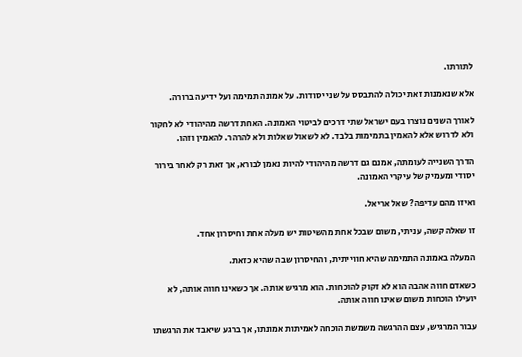לתורתו.

אלא שנאמנות זאת יכולה להתבסס על שני יסודות. על אמונה תמימה ועל ידיעה ברורה.

לאורך השנים נוצרו בעם ישראל שתי דרכים לביטוי האמונה. האחת דרשה מהיהודי לא לחקור ולא לדרוש אלא להאמין בתמימות בלבד. לא לשאול שאלות ולא להרהר. להאמין וזהו.

הדרך השנייה לעומתה, אמנם גם דרשה מהיהודי להיות נאמן לבורא, אך זאת רק לאחר בירור יסודי ומעמיק של עיקרי האמונה.

ואיזו מהם עדיפה? שאל אריאל.

זו שאלה קשה, עניתי, משום שבכל אחת מהשיטות יש מעלה אחת וחיסרון אחד.

המעלה באמונה התמימה שהיא חווייתית, והחיסרון שבה שהיא כזאת.

כשאדם חווה אהבה הוא לא זקוק להוכחות. הוא מרגיש אותה. אך כשאינו חווה אותה, לא יועילו הוכחות משום שאינו חווה אותה.

עבור המרגיש, עצם ההרגשה משמשת הוכחה לאמיתות אמונתו, אך ברגע שיאבד את הרגשתו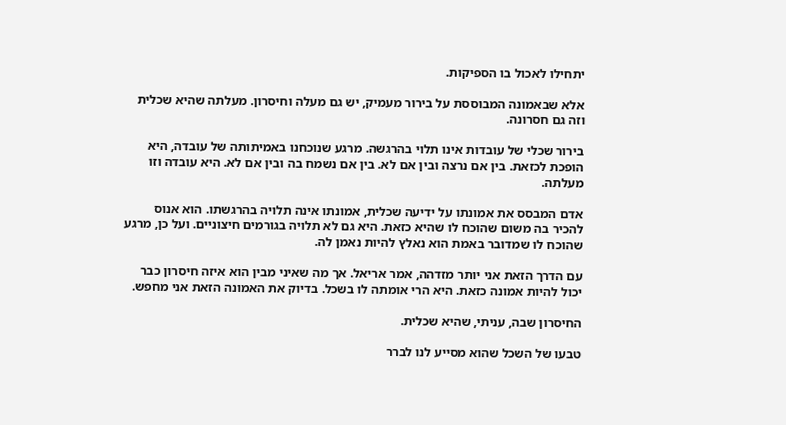יתחילו לאכול בו הספיקות.

אלא שבאמונה המבוססת על בירור מעמיק, יש גם מעלה וחיסרון. מעלתה שהיא שכלית וזה גם חסרונה.

בירור שכלי של עובדות אינו תלוי בהרגשה. מרגע שנוכחנו באמיתותה של עובדה, היא הופכת לכזאת. בין אם נרצה ובין אם לא. בין אם נשמח בה ובין אם לא. היא עובדה וזו מעלתה.

אדם המבסס את אמונתו על ידיעה שכלית, אמונתו אינה תלויה בהרגשתו. הוא אנוס להכיר בה משום שהוכח לו שהיא כזאת. היא גם לא תלויה בגורמים חיצוניים. ועל כן, מרגע שהוכח לו שמדובר באמת הוא נאלץ להיות נאמן לה.

עם הדרך הזאת אני יותר מזדהה, אמר אריאל. אך מה שאיני מבין הוא איזה חיסרון כבר יכול להיות אמונה כזאת. היא הרי אומתה לו בשכל. בדיוק את האמונה הזאת אני מחפש.

החיסרון שבה, עניתי, שהיא שכלית.

טבעו של השכל שהוא מסייע לנו לברר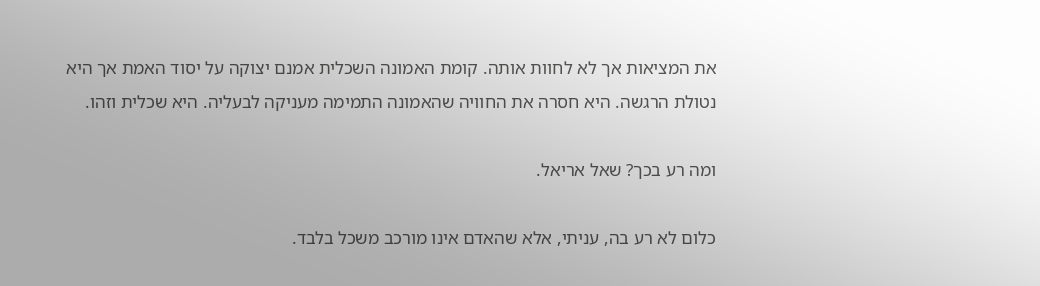את המציאות אך לא לחוות אותה. קומת האמונה השכלית אמנם יצוקה על יסוד האמת אך היא נטולת הרגשה. היא חסרה את החוויה שהאמונה התמימה מעניקה לבעליה. היא שכלית וזהו.

ומה רע בכך? שאל אריאל.

כלום לא רע בה, עניתי, אלא שהאדם אינו מורכב משכל בלבד.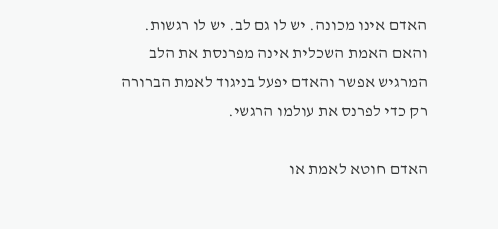האדם אינו מכונה. יש לו גם לב. יש לו רגשות. והאם האמת השכלית אינה מפרנסת את הלב המרגיש אפשר והאדם יפעל בניגוד לאמת הברורה רק כדי לפרנס את עולמו הרגשי.

האדם חוטא לאמת או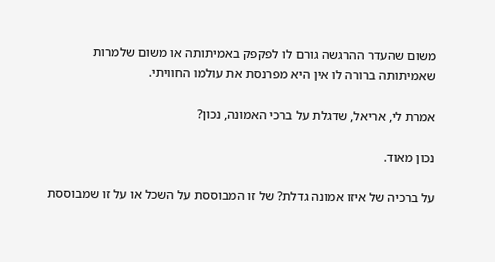משום שהעדר ההרגשה גורם לו לפקפק באמיתותה או משום שלמרות שאמיתותה ברורה לו אין היא מפרנסת את עולמו החוויתי.

אמרת לי, אריאל, שדגלת על ברכי האמונה, נכון?

נכון מאוד.

על ברכיה של איזו אמונה גדלת? של זו המבוססת על השכל או על זו שמבוססת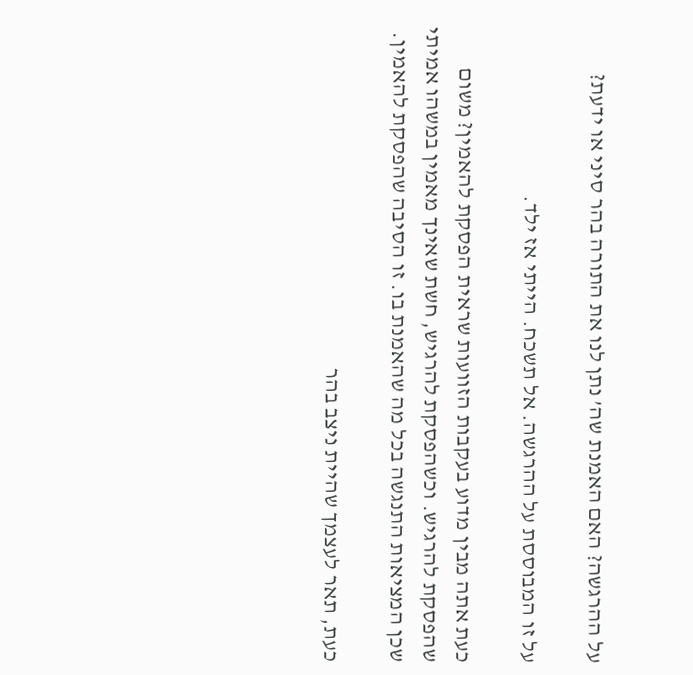על ההרגשה? האם האמנת שה’ נתן לנו את התורה בהר סיני או ידעת?

על זו המבוססת על ההרגשה. אל תשכח. הייתי אז ילד.

כעת אתה מבין מדוע בעקבות הזוועות שראית הפסקת להאמין? משום שהפסקת להרגיש. וכשהפסקת להרגיש, חשת שאינך מאמין במשהו אמיתי שכן המציאות התנגשה בכל מה שהאמנת בו. זו הסיבה שהפסקת להאמין.

כעת, תאר לעצמך שהיית ניצב בהר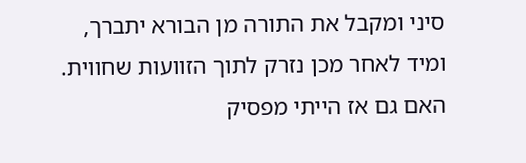סיני ומקבל את התורה מן הבורא יתברך, ומיד לאחר מכן נזרק לתוך הזוועות שחווית. האם גם אז הייתי מפסיק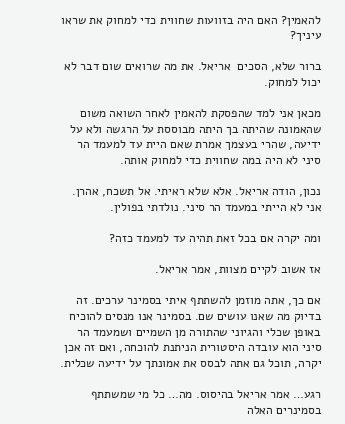להאמין? האם היה בזוועות שחווית כדי למחוק את שראו עיניך?

ברור שלא, הסכים  אריאל. את מה שרואים שום דבר לא יכול למחוק.

מכאן אני למד שהפסקת להאמין לאחר השואה משום שהאמונה שהיתה בך היתה מבוססת על הרגשה ולא על ידיעה, שהרי בעצמך אמרת שאם היית עד למעמד הר סיני לא היה במה שחווית כדי למחוק אותה.

נכון, הודה אריאל. אלא שלא ראיתי. אל תשכח, אהרן. אני לא הייתי במעמד הר סיני. נולדתי בפולין.

ומה יקרה אם בכל זאת תהיה עד למעמד כזה?

אז אשוב לקיים מצוות, אמר אריאל.

אם כך, אתה מוזמן להשתתף איתי בסמינר ערכים. זה בדיוק מה שאנו עושים שם. בסמינר אנו מנסים להוכיח באופן שכלי והגיוני שהתורה מן השמיים ושמעמד הר סיני הוא עובדה היסטורית הניתנת להוכחה, ואם זה אכן יקרה, תוכל גם אתה לבסס את אמונתך על ידיעה שכלית.

רגע… אמר אריאל בהיסוס. מה… כל מי שמשתתף בסמינרים האלה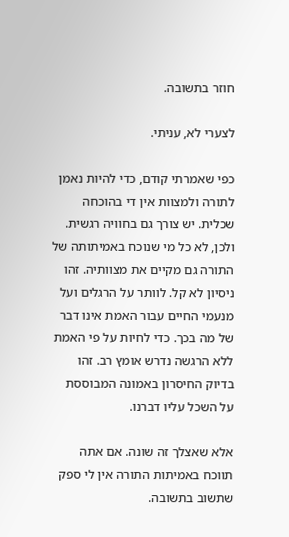חוזר בתשובה.

לצערי לא, עניתי.

כפי שאמרתי קודם, כדי להיות נאמן לתורה ולמצוות אין די בהוכחה שכלית. יש צורך גם בחוויה רגשית. ולכן, לא כל מי שנוכח באמיתותה של התורה גם מקיים את מצוותיה. זהו ניסיון לא קל. לוותר על הרגלים ועל מנעמי החיים עבור האמת אינו דבר של מה בכך. כדי לחיות על פי האמת ללא הרגשה נדרש אומץ רב. זהו בדיוק החיסרון באמונה המבוססת על השכל עליו דברנו.

אלא שאצלך זה שונה. אם אתה תווכח באמיתות התורה אין לי ספק שתשוב בתשובה.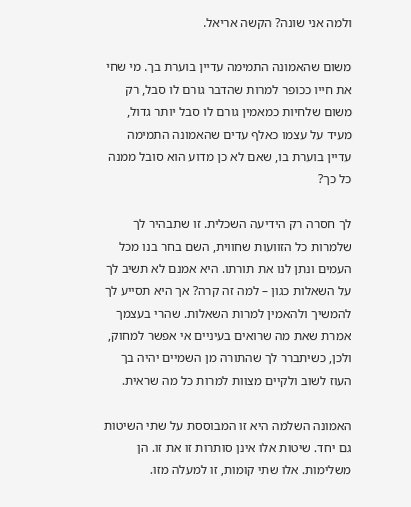ולמה אני שונה? הקשה אריאל.

משום שהאמונה התמימה עדיין בוערת בך. מי שחי את חייו ככופר למרות שהדבר גורם לו סבל, רק משום שלחיות כמאמין גורם לו סבל יותר גדול, מעיד על עצמו כאלף עדים שהאמונה התמימה עדיין בוערת בו, שאם לא כן מדוע הוא סובל ממנה כל כך?

לך חסרה רק הידיעה השכלית. זו שתבהיר לך שלמרות כל הזוועות שחווית, השם בחר בנו מכל העמים ונתן לנו את תורתו. היא אמנם לא תשיב לך על השאלות כגון – למה זה קרה? אך היא תסייע לך להמשיך ולהאמין למרות השאלות. שהרי בעצמך אמרת שאת מה שרואים בעיניים אי אפשר למחוק, ולכן, כשיתברר לך שהתורה מן השמיים יהיה בך העוז לשוב ולקיים מצוות למרות כל מה שראית.

האמונה השלמה היא זו המבוססת על שתי השיטות גם יחד. שיטות אלו אינן סותרות זו את זו. הן משלימות. אלו שתי קומות, זו למעלה מזו.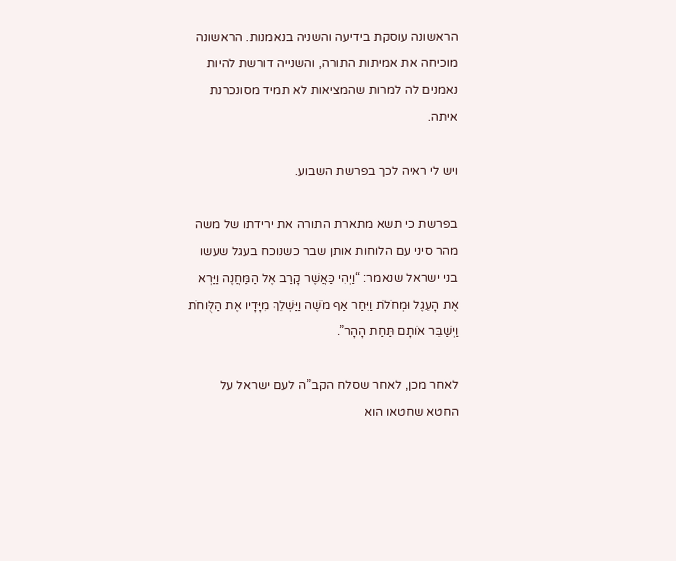הראשונה עוסקת בידיעה והשניה בנאמנות. הראשונה מוכיחה את אמיתות התורה, והשנייה דורשת להיות נאמנים לה למרות שהמציאות לא תמיד מסונכרנת איתה.

ויש לי ראיה לכך בפרשת השבוע.

בפרשת כי תשא מתארת התורה את ירידתו של משה מהר סיני עם הלוחות אותן שבר כשנוכח בעגל שעשו בני ישראל שנאמר: “וַיְהִי כַּאֲשֶׁר קָרַב אֶל הַמַּחֲנֶה וַיַּרְא אֶת הָעֵגֶל וּמְחֹלֹת וַיִּחַר אַף מֹשֶׁה וַיַּשְׁלֵךְ מִיָּדָיו אֶת הַלֻּוחֹת וַיְשַׁבֵּר אֹותָם תַּחַת הָהָר”.

לאחר מכן, לאחר שסלח הקב”ה לעם ישראל על החטא שחטאו הוא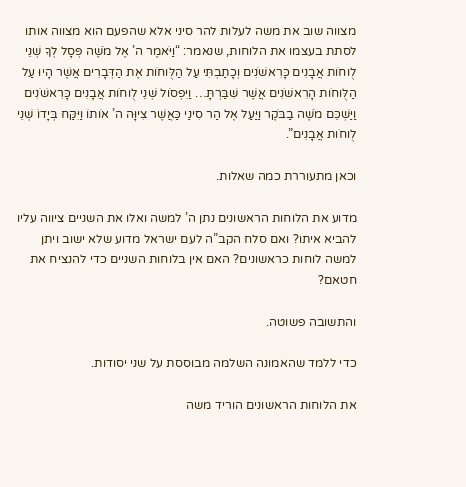מצווה שוב את משה לעלות להר סיני אלא שהפעם הוא מצווה אותו לסתת בעצמו את הלוחות, שנאמר: “וַיֹּאמֶר ה’ אֶל מֹשֶׁה פְּסָל לְךָ שְׁנֵי לֻוחֹות אֲבָנִים כָּרִאשֹׁנִים וְכָתַבְתִּי עַל הַלֻּוחֹות אֶת הַדְּבָרִים אֲשֶׁר הָיוּ עַל הַלֻּוחֹות הָרִאשֹׁנִים אֲשֶׁר שִׁבַּרְתָּ… וַיִּפְסֹול שְׁנֵי לֻוחֹות אֲבָנִים כָּרִאשֹׁנִים וַיַּשְׁכֵּם מֹשֶׁה בַבֹּקֶר וַיַּעַל אֶל הַר סִינַי כַּאֲשֶׁר צִיוָּה ה’ אֹותוֹ וַיִּקַּח בְּיָדוֹ שְׁנֵי לֻוחֹות אֲבָנִים”.

וכאן מתעוררת כמה שאלות.

מדוע את הלוחות הראשונים נתן ה’ למשה ואלו את השניים ציווה עליו להביא איתו? ואם סלח הקב”ה לעם ישראל מדוע שלא ישוב ויתן למשה לוחות כראשונים? האם אין בלוחות השניים כדי להנציח את חטאם?

והתשובה פשוטה.

כדי ללמד שהאמונה השלמה מבוססת על שני יסודות.

את הלוחות הראשונים הוריד משה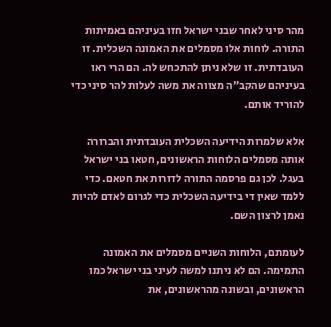מהר סיני לאחר שבני ישראל חזו בעיניהם באמיתות התורה. לוחות אלו מסמלים את האמונה השכלית. זו העובדתית. זו שלא ניתן להתכחש לה. הם הרי ראו בעיניהם שהקב”ה מצווה את משה לעלות להר סיני כדי להוריד אותם.

אלא שלמרות הידיעה השכלית העובדתית והברורה אותה מסמלים הלוחות הראשונים, חטאו בני ישראל בעגל. לכן גם פרסמה התורה לדורות את חטאם. כדי ללמד שאין די בידיעה השכלית כדי לגרום לאדם להיות נאמן לרצון השם.

לעומתם, הלוחות השניים מסמלים את האמונה התמימה. הם לא ניתנו למשה לעיני בני ישראל כמו הראשונים, ובשונה מהראשונים, את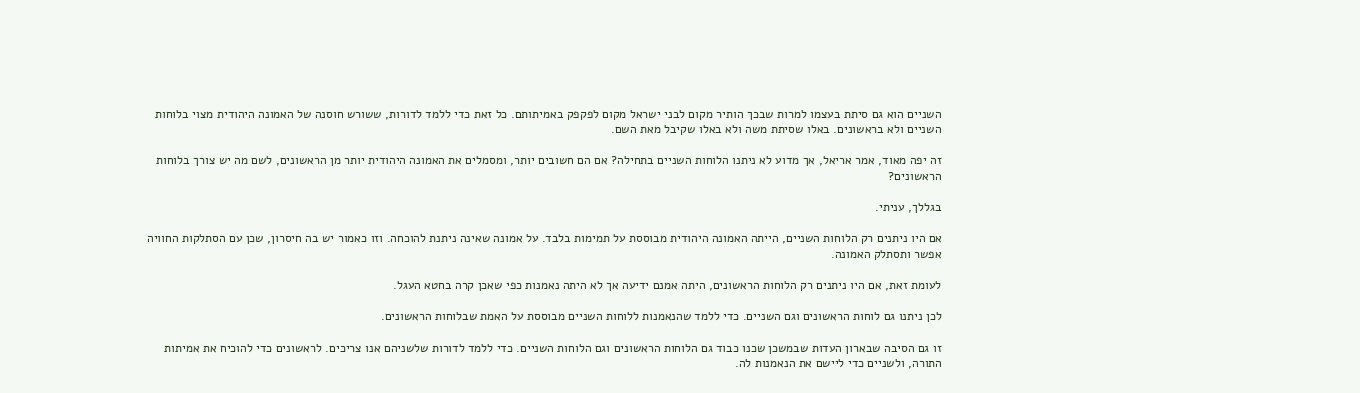השניים הוא גם סיתת בעצמו למרות שבכך הותיר מקום לבני ישראל מקום לפקפק באמיתותם. כל זאת כדי ללמד לדורות, ששורש חוסנה של האמונה היהודית מצוי בלוחות השניים ולא בראשונים. באלו שסיתת משה ולא באלו שקיבל מאת השם.

זה יפה מאוד, אמר אריאל, אך מדוע לא ניתנו הלוחות השניים בתחילה? אם הם חשובים יותר, ומסמלים את האמונה היהודית יותר מן הראשונים, לשם מה יש צורך בלוחות הראשונים?

בגללך, עניתי.

אם היו ניתנים רק הלוחות השניים, הייתה האמונה היהודית מבוססת על תמימות בלבד. על אמונה שאינה ניתנת להוכחה. וזו כאמור יש בה חיסרון, שכן עם הסתלקות החוויה אפשר ותסתלק האמונה.

לעומת זאת, אם היו ניתנים רק הלוחות הראשונים, היתה אמנם ידיעה אך לא היתה נאמנות כפי שאכן קרה בחטא העגל.

לכן ניתנו גם לוחות הראשונים וגם השניים. כדי ללמד שהנאמנות ללוחות השניים מבוססת על האמת שבלוחות הראשונים.

זו גם הסיבה שבארון העדות שבמשכן שכנו כבוד גם הלוחות הראשונים וגם הלוחות השניים. כדי ללמד לדורות שלשניהם אנו צריכים. לראשונים כדי להוכיח את אמיתות התורה, ולשניים כדי ליישם את הנאמנות לה.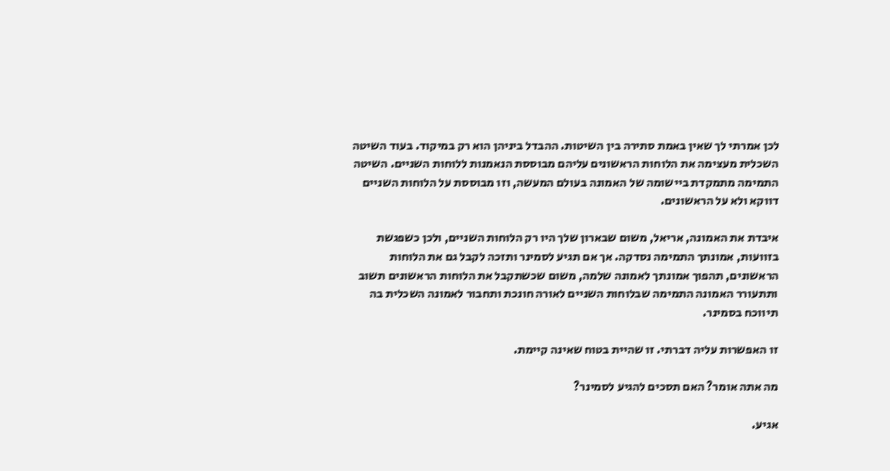לכן אמרתי לך שאין באמת סתירה בין השיטות. ההבדל ביניהן הוא רק במיקוד. בעוד השיטה  השכלית מעצימה את הלוחות הראשונים עליהם מבוססת הנאמנות ללוחות השניים. השיטה התמימה מתמקדת ביישומה של האמונה בעולם המעשה, וזו מבוססת על הלוחות השניים דווקא ולא על הראשונים.

איבדת את האמונה, אריאל, משום שבארון שלך היו רק הלוחות השניים, ולכן כשפגשת בזוועות, אמונתך התמימה נסדקה. אך אם תגיע לסמינר ותזכה לקבל גם את הלוחות הראשונים, תהפוך אמונתך לאמונה שלמה, משום שכשתקבל את הלוחות הראשונים תשוב ותתעורר האמונה התמימה שבלוחות השניים לאורה חונכת ותחבור לאמונה השכלית בה תיווכח בסמינר.

זו האפשרות עליה דברתי. זו שהיית בטוח שאינה קיימת.

מה אתה אומר? האם תסכים להגיע לסמינר?

אגיע.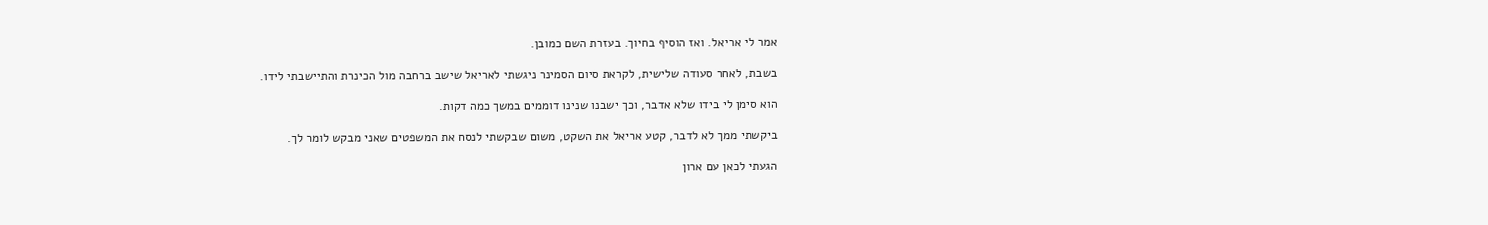אמר לי אריאל. ואז הוסיף בחיוך. בעזרת השם כמובן.

בשבת, לאחר סעודה שלישית, לקראת סיום הסמינר ניגשתי לאריאל שישב ברחבה מול הכינרת והתיישבתי לידו.

הוא סימן לי בידו שלא אדבר, וכך ישבנו שנינו דוממים במשך כמה דקות.

ביקשתי ממך לא לדבר, קטע אריאל את השקט, משום שבקשתי לנסח את המשפטים שאני מבקש לומר לך.

הגעתי לכאן עם ארון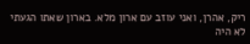ריק, אהרן, ואני עוזב עם ארון מלא. בארון שאתו הגעתי לא היה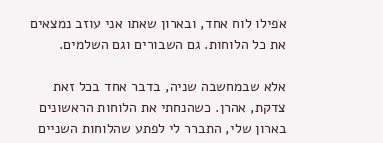אפילו לוח אחד, ובארון שאתו אני עוזב נמצאים את כל הלוחות. גם השבורים וגם השלמים.

אלא שבמחשבה שניה, בדבר אחד בכל זאת צדקת, אהרן. כשהנחתי את הלוחות הראשונים בארון שלי, התברר לי לפתע שהלוחות השניים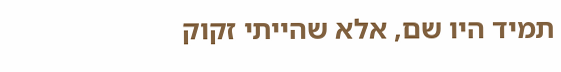תמיד היו שם, אלא שהייתי זקוק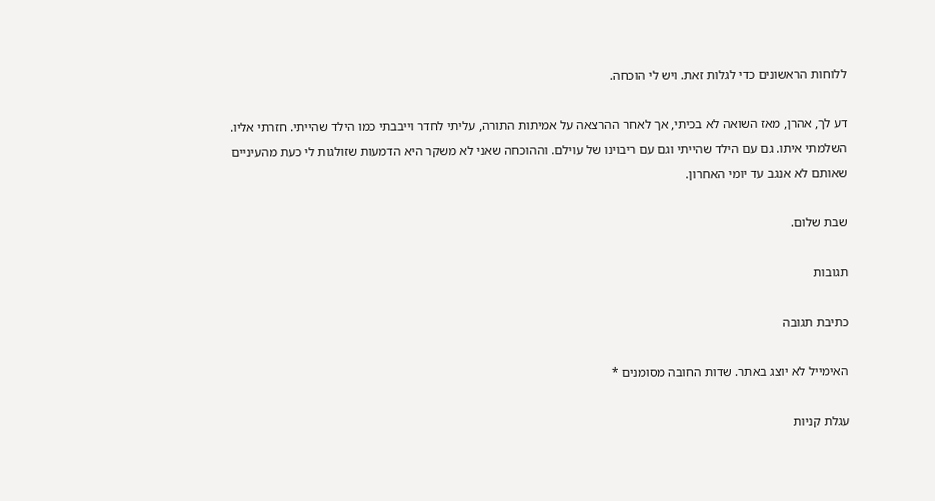ללוחות הראשונים כדי לגלות זאת. ויש לי הוכחה.

דע לך, אהרן, מאז השואה לא בכיתי, אך לאחר ההרצאה על אמיתות התורה, עליתי לחדר וייבבתי כמו הילד שהייתי. חזרתי אליו. השלמתי איתו. גם עם הילד שהייתי וגם עם ריבוינו של עוילם. וההוכחה שאני לא משקר היא הדמעות שזולגות לי כעת מהעיניים שאותם לא אנגב עד יומי האחרון.

שבת שלום.

תגובות

כתיבת תגובה

האימייל לא יוצג באתר. שדות החובה מסומנים *

עגלת קניות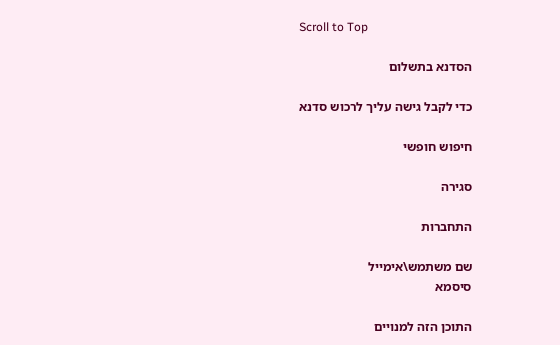Scroll to Top

הסדנא בתשלום

כדי לקבל גישה עליך לרכוש סדנא

חיפוש חופשי

סגירה

התחברות

שם משתמש\אימייל
סיסמא

התוכן הזה למנויים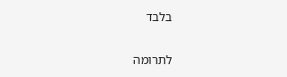בלבד

לתרומה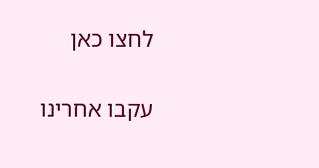לחצו כאן

עקבו אחרינו